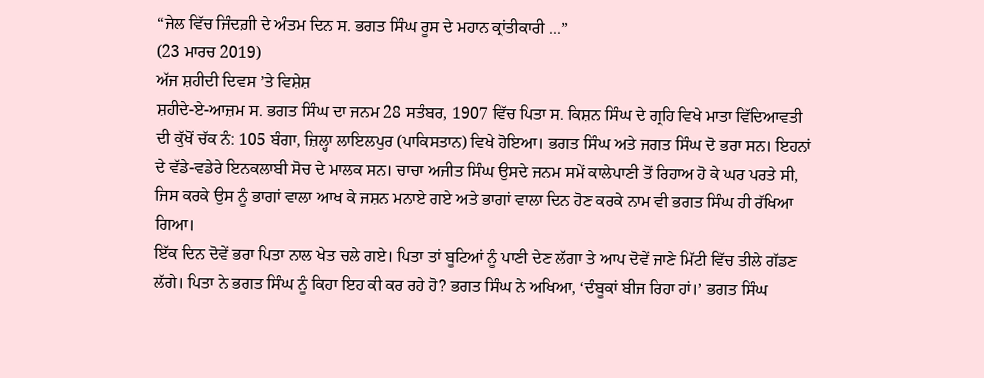“ਜੇਲ ਵਿੱਚ ਜਿੰਦਗ਼ੀ ਦੇ ਅੰਤਮ ਦਿਨ ਸ. ਭਗਤ ਸਿੰਘ ਰੂਸ ਦੇ ਮਹਾਨ ਕ੍ਰਾਂਤੀਕਾਰੀ ...”
(23 ਮਾਰਚ 2019)
ਅੱਜ ਸ਼ਹੀਦੀ ਦਿਵਸ ’ਤੇ ਵਿਸ਼ੇਸ਼
ਸ਼ਹੀਦੇ-ਏ-ਆਜ਼ਮ ਸ. ਭਗਤ ਸਿੰਘ ਦਾ ਜਨਮ 28 ਸਤੰਬਰ, 1907 ਵਿੱਚ ਪਿਤਾ ਸ. ਕਿਸ਼ਨ ਸਿੰਘ ਦੇ ਗ੍ਰਹਿ ਵਿਖੇ ਮਾਤਾ ਵਿੱਦਿਆਵਤੀ ਦੀ ਕੁੱਖੋਂ ਚੱਕ ਨੰ: 105 ਬੰਗਾ, ਜ਼ਿਲ੍ਹਾ ਲਾਇਲਪੁਰ (ਪਾਕਿਸਤਾਨ) ਵਿਖੇ ਹੋਇਆ। ਭਗਤ ਸਿੰਘ ਅਤੇ ਜਗਤ ਸਿੰਘ ਦੋ ਭਰਾ ਸਨ। ਇਹਨਾਂ ਦੇ ਵੱਡੇ-ਵਡੇਰੇ ਇਨਕਲਾਬੀ ਸੋਚ ਦੇ ਮਾਲਕ ਸਨ। ਚਾਚਾ ਅਜੀਤ ਸਿੰਘ ਉਸਦੇ ਜਨਮ ਸਮੇਂ ਕਾਲੇਪਾਣੀ ਤੋਂ ਰਿਹਾਅ ਹੋ ਕੇ ਘਰ ਪਰਤੇ ਸੀ, ਜਿਸ ਕਰਕੇ ਉਸ ਨੂੰ ਭਾਗਾਂ ਵਾਲਾ ਆਖ ਕੇ ਜਸ਼ਨ ਮਨਾਏ ਗਏ ਅਤੇ ਭਾਗਾਂ ਵਾਲਾ ਦਿਨ ਹੋਣ ਕਰਕੇ ਨਾਮ ਵੀ ਭਗਤ ਸਿੰਘ ਹੀ ਰੱਖਿਆ ਗਿਆ।
ਇੱਕ ਦਿਨ ਦੋਵੇਂ ਭਰਾ ਪਿਤਾ ਨਾਲ ਖੇਤ ਚਲੇ ਗਏ। ਪਿਤਾ ਤਾਂ ਬੂਟਿਆਂ ਨੂੰ ਪਾਣੀ ਦੇਣ ਲੱਗਾ ਤੇ ਆਪ ਦੋਵੇਂ ਜਾਣੇ ਮਿੱਟੀ ਵਿੱਚ ਤੀਲੇ ਗੱਡਣ ਲੱਗੇ। ਪਿਤਾ ਨੇ ਭਗਤ ਸਿੰਘ ਨੂੰ ਕਿਹਾ ਇਹ ਕੀ ਕਰ ਰਹੇ ਹੋ? ਭਗਤ ਸਿੰਘ ਨੇ ਅਖਿਆ, ‘ਦੰਬੂਕਾਂ ਬੀਜ ਰਿਹਾ ਹਾਂ।’ ਭਗਤ ਸਿੰਘ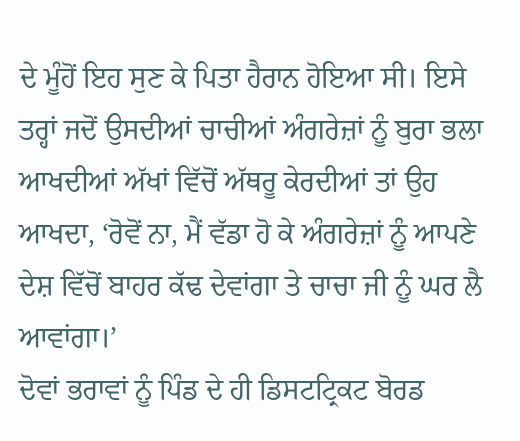ਦੇ ਮੂੰਹੋਂ ਇਹ ਸੁਣ ਕੇ ਪਿਤਾ ਹੈਰਾਨ ਹੋਇਆ ਸੀ। ਇਸੇ ਤਰ੍ਹਾਂ ਜਦੋਂ ਉਸਦੀਆਂ ਚਾਚੀਆਂ ਅੰਗਰੇਜ਼ਾਂ ਨੂੰ ਬੁਰਾ ਭਲਾ ਆਖਦੀਆਂ ਅੱਖਾਂ ਵਿੱਚੋਂ ਅੱਥਰੂ ਕੇਰਦੀਆਂ ਤਾਂ ਉਹ ਆਖਦਾ, ‘ਰੋਵੋਂ ਨਾ, ਮੈਂ ਵੱਡਾ ਹੋ ਕੇ ਅੰਗਰੇਜ਼ਾਂ ਨੂੰ ਆਪਣੇ ਦੇਸ਼ ਵਿੱਚੋਂ ਬਾਹਰ ਕੱਢ ਦੇਵਾਂਗਾ ਤੇ ਚਾਚਾ ਜੀ ਨੂੰ ਘਰ ਲੈ ਆਵਾਂਗਾ।’
ਦੋਵਾਂ ਭਰਾਵਾਂ ਨੂੰ ਪਿੰਡ ਦੇ ਹੀ ਡਿਸਟਟ੍ਰਿਕਟ ਬੋਰਡ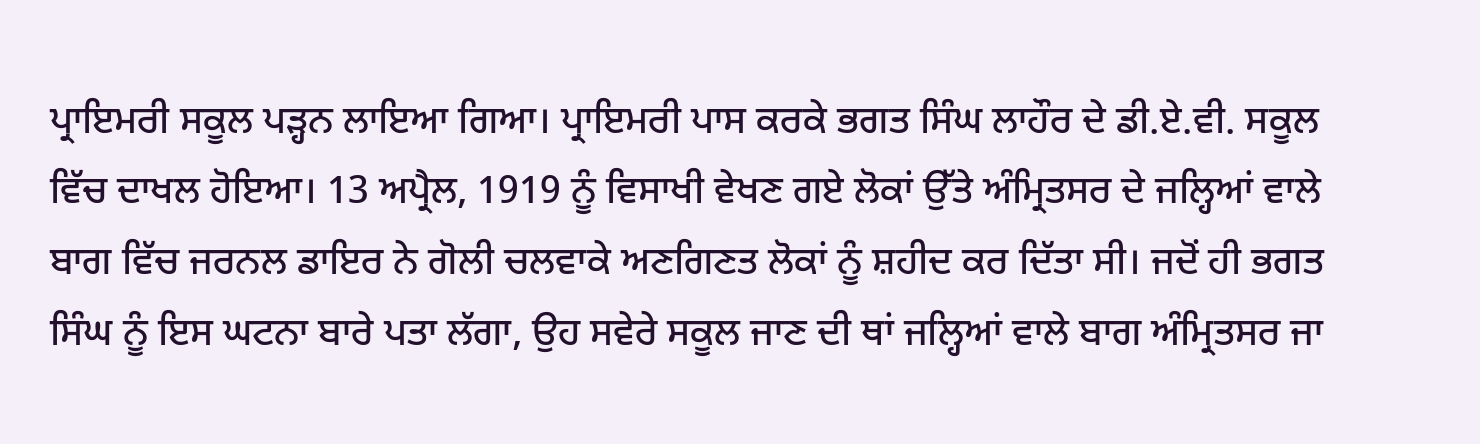ਪ੍ਰਾਇਮਰੀ ਸਕੂਲ ਪੜ੍ਹਨ ਲਾਇਆ ਗਿਆ। ਪ੍ਰਾਇਮਰੀ ਪਾਸ ਕਰਕੇ ਭਗਤ ਸਿੰਘ ਲਾਹੌਰ ਦੇ ਡੀ.ਏ.ਵੀ. ਸਕੂਲ ਵਿੱਚ ਦਾਖਲ ਹੋਇਆ। 13 ਅਪ੍ਰੈਲ, 1919 ਨੂੰ ਵਿਸਾਖੀ ਵੇਖਣ ਗਏ ਲੋਕਾਂ ਉੱਤੇ ਅੰਮ੍ਰਿਤਸਰ ਦੇ ਜਲ੍ਹਿਆਂ ਵਾਲੇ ਬਾਗ ਵਿੱਚ ਜਰਨਲ ਡਾਇਰ ਨੇ ਗੋਲੀ ਚਲਵਾਕੇ ਅਣਗਿਣਤ ਲੋਕਾਂ ਨੂੰ ਸ਼ਹੀਦ ਕਰ ਦਿੱਤਾ ਸੀ। ਜਦੋਂ ਹੀ ਭਗਤ ਸਿੰਘ ਨੂੰ ਇਸ ਘਟਨਾ ਬਾਰੇ ਪਤਾ ਲੱਗਾ, ਉਹ ਸਵੇਰੇ ਸਕੂਲ ਜਾਣ ਦੀ ਥਾਂ ਜਲ੍ਹਿਆਂ ਵਾਲੇ ਬਾਗ ਅੰਮ੍ਰਿਤਸਰ ਜਾ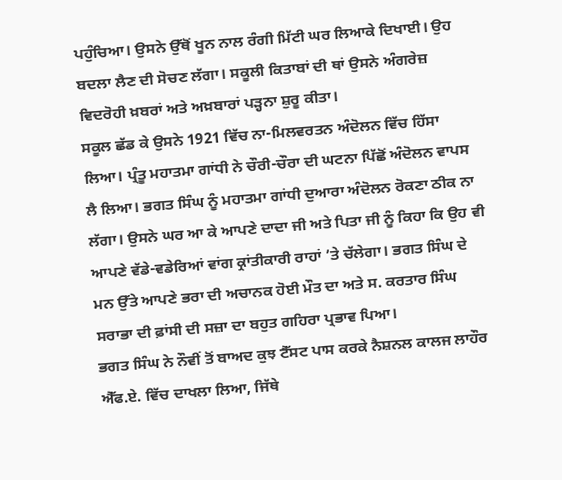ਪਹੁੰਚਿਆ। ਉਸਨੇ ਉੱਥੋਂ ਖੂਨ ਨਾਲ ਰੰਗੀ ਮਿੱਟੀ ਘਰ ਲਿਆਕੇ ਦਿਖਾਈ। ਉਹ ਬਦਲਾ ਲੈਣ ਦੀ ਸੋਚਣ ਲੱਗਾ। ਸਕੂਲੀ ਕਿਤਾਬਾਂ ਦੀ ਥਾਂ ਉਸਨੇ ਅੰਗਰੇਜ਼ ਵਿਦਰੋਹੀ ਖ਼ਬਰਾਂ ਅਤੇ ਅਖ਼ਬਾਰਾਂ ਪੜ੍ਹਨਾ ਸ਼ੁਰੂ ਕੀਤਾ।
ਸਕੂਲ ਛੱਡ ਕੇ ਉਸਨੇ 1921 ਵਿੱਚ ਨਾ-ਮਿਲਵਰਤਨ ਅੰਦੋਲਨ ਵਿੱਚ ਹਿੱਸਾ ਲਿਆ। ਪ੍ਰੰਤੂ ਮਹਾਤਮਾ ਗਾਂਧੀ ਨੇ ਚੌਰੀ-ਚੌਰਾ ਦੀ ਘਟਨਾ ਪਿੱਛੋਂ ਅੰਦੋਲਨ ਵਾਪਸ ਲੈ ਲਿਆ। ਭਗਤ ਸਿੰਘ ਨੂੰ ਮਹਾਤਮਾ ਗਾਂਧੀ ਦੁਆਰਾ ਅੰਦੋਲਨ ਰੋਕਣਾ ਠੀਕ ਨਾ ਲੱਗਾ। ਉਸਨੇ ਘਰ ਆ ਕੇ ਆਪਣੇ ਦਾਦਾ ਜੀ ਅਤੇ ਪਿਤਾ ਜੀ ਨੂੰ ਕਿਹਾ ਕਿ ਉਹ ਵੀ ਆਪਣੇ ਵੱਡੇ-ਵਡੇਰਿਆਂ ਵਾਂਗ ਕ੍ਰਾਂਤੀਕਾਰੀ ਰਾਹਾਂ ’ਤੇ ਚੱਲੇਗਾ। ਭਗਤ ਸਿੰਘ ਦੇ ਮਨ ਉੱਤੇ ਆਪਣੇ ਭਰਾ ਦੀ ਅਚਾਨਕ ਹੋਈ ਮੌਤ ਦਾ ਅਤੇ ਸ. ਕਰਤਾਰ ਸਿੰਘ ਸਰਾਭਾ ਦੀ ਫ਼ਾਂਸੀ ਦੀ ਸਜ਼ਾ ਦਾ ਬਹੁਤ ਗਹਿਰਾ ਪ੍ਰਭਾਵ ਪਿਆ।
ਭਗਤ ਸਿੰਘ ਨੇ ਨੌਵੀਂ ਤੋਂ ਬਾਅਦ ਕੁਝ ਟੈੱਸਟ ਪਾਸ ਕਰਕੇ ਨੈਸ਼ਨਲ ਕਾਲਜ ਲਾਹੌਰ ਐੱਫ.ਏ. ਵਿੱਚ ਦਾਖਲਾ ਲਿਆ, ਜਿੱਥੇ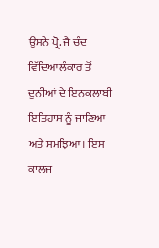ਉਸਨੇ ਪ੍ਰੋ. ਜੈ ਚੰਦ ਵਿੱਦਿਆਲੰਕਾਰ ਤੋਂ ਦੁਨੀਆਂ ਦੇ ਇਨਕਲਾਬੀ ਇਤਿਹਾਸ ਨੂੰ ਜਾਣਿਆ ਅਤੇ ਸਮਝਿਆ। ਇਸ ਕਾਲਜ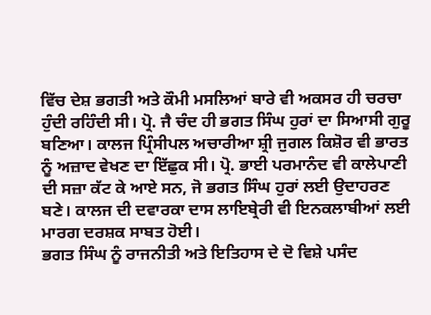ਵਿੱਚ ਦੇਸ਼ ਭਗਤੀ ਅਤੇ ਕੌਮੀ ਮਸਲਿਆਂ ਬਾਰੇ ਵੀ ਅਕਸਰ ਹੀ ਚਰਚਾ ਹੁੰਦੀ ਰਹਿੰਦੀ ਸੀ। ਪ੍ਰੋ. ਜੈ ਚੰਦ ਹੀ ਭਗਤ ਸਿੰਘ ਹੁਰਾਂ ਦਾ ਸਿਆਸੀ ਗੁਰੂ ਬਣਿਆ। ਕਾਲਜ ਪ੍ਰਿੰਸੀਪਲ ਅਚਾਰੀਆ ਸ਼੍ਰੀ ਜੁਗਲ ਕਿਸ਼ੋਰ ਵੀ ਭਾਰਤ ਨੂੰ ਅਜ਼ਾਦ ਵੇਖਣ ਦਾ ਇੱਛੁਕ ਸੀ। ਪ੍ਰੋ. ਭਾਈ ਪਰਮਾਨੰਦ ਵੀ ਕਾਲੇਪਾਣੀ ਦੀ ਸਜ਼ਾ ਕੱਟ ਕੇ ਆਏ ਸਨ, ਜੋ ਭਗਤ ਸਿੰਘ ਹੁਰਾਂ ਲਈ ਉਦਾਹਰਣ ਬਣੇ। ਕਾਲਜ ਦੀ ਦਵਾਰਕਾ ਦਾਸ ਲਾਇਬ੍ਰੇਰੀ ਵੀ ਇਨਕਲਾਬੀਆਂ ਲਈ ਮਾਰਗ ਦਰਸ਼ਕ ਸਾਬਤ ਹੋਈ।
ਭਗਤ ਸਿੰਘ ਨੂੰ ਰਾਜਨੀਤੀ ਅਤੇ ਇਤਿਹਾਸ ਦੇ ਦੋ ਵਿਸ਼ੇ ਪਸੰਦ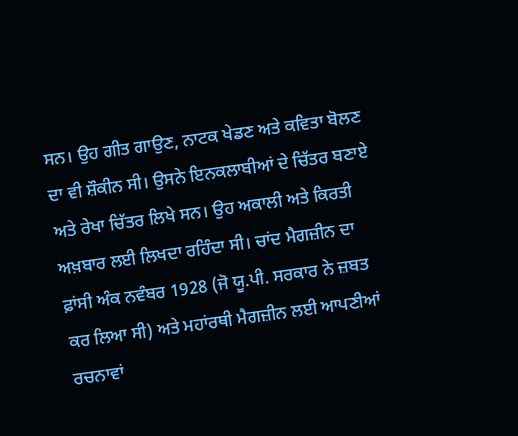ਸਨ। ਉਹ ਗੀਤ ਗਾਉਣ, ਨਾਟਕ ਖੇਡਣ ਅਤੇ ਕਵਿਤਾ ਬੋਲਣ ਦਾ ਵੀ ਸ਼ੌਕੀਨ ਸੀ। ਉਸਨੇ ਇਨਕਲਾਬੀਆਂ ਦੇ ਚਿੱਤਰ ਬਣਾਏ ਅਤੇ ਰੇਖਾ ਚਿੱਤਰ ਲਿਖੇ ਸਨ। ਉਹ ਅਕਾਲੀ ਅਤੇ ਕਿਰਤੀ ਅਖ਼ਬਾਰ ਲਈ ਲਿਖਦਾ ਰਹਿੰਦਾ ਸੀ। ਚਾਂਦ ਮੈਗਜ਼ੀਨ ਦਾ ਫ਼ਾਂਸੀ ਅੰਕ ਨਵੰਬਰ 1928 (ਜੋ ਯੂ.ਪੀ. ਸਰਕਾਰ ਨੇ ਜ਼ਬਤ ਕਰ ਲਿਆ ਸੀ) ਅਤੇ ਮਹਾਂਰਥੀ ਮੈਗਜ਼ੀਨ ਲਈ ਆਪਣੀਆਂ ਰਚਨਾਵਾਂ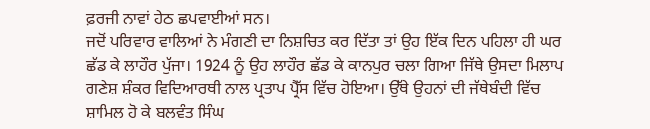ਫ਼ਰਜੀ ਨਾਵਾਂ ਹੇਠ ਛਪਵਾਈਆਂ ਸਨ।
ਜਦੋਂ ਪਰਿਵਾਰ ਵਾਲਿਆਂ ਨੇ ਮੰਗਣੀ ਦਾ ਨਿਸ਼ਚਿਤ ਕਰ ਦਿੱਤਾ ਤਾਂ ਉਹ ਇੱਕ ਦਿਨ ਪਹਿਲਾ ਹੀ ਘਰ ਛੱਡ ਕੇ ਲਾਹੌਰ ਪੁੱਜਾ। 1924 ਨੂੰ ਉਹ ਲਾਹੌਰ ਛੱਡ ਕੇ ਕਾਨਪੁਰ ਚਲਾ ਗਿਆ ਜਿੱਥੇ ਉਸਦਾ ਮਿਲਾਪ ਗਣੇਸ਼ ਸ਼ੰਕਰ ਵਿਦਿਆਰਥੀ ਨਾਲ ਪ੍ਰਤਾਪ ਪ੍ਰੈੱਸ ਵਿੱਚ ਹੋਇਆ। ਉੱਥੇ ਉਹਨਾਂ ਦੀ ਜੱਥੇਬੰਦੀ ਵਿੱਚ ਸ਼ਾਮਿਲ ਹੋ ਕੇ ਬਲਵੰਤ ਸਿੰਘ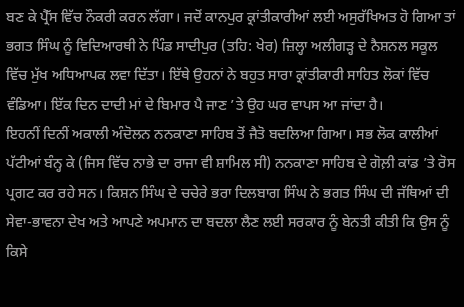ਬਣ ਕੇ ਪ੍ਰੈੱਸ ਵਿੱਚ ਨੌਕਰੀ ਕਰਨ ਲੱਗਾ। ਜਦੋਂ ਕਾਨਪੁਰ ਕ੍ਰਾਂਤੀਕਾਰੀਆਂ ਲਈ ਅਸੁਰੱਖਿਅਤ ਹੋ ਗਿਆ ਤਾਂ ਭਗਤ ਸਿੰਘ ਨੂੰ ਵਿਦਿਆਰਥੀ ਨੇ ਪਿੰਡ ਸਾਦੀਪੁਰ (ਤਹਿ: ਖੇਰ) ਜ਼ਿਲ੍ਹਾ ਅਲੀਗੜ੍ਹ ਦੇ ਨੈਸ਼ਨਲ ਸਕੂਲ ਵਿੱਚ ਮੁੱਖ ਅਧਿਆਪਕ ਲਵਾ ਦਿੱਤਾ। ਇੱਥੇ ਉਹਨਾਂ ਨੇ ਬਹੁਤ ਸਾਰਾ ਕ੍ਰਾਂਤੀਕਾਰੀ ਸਾਹਿਤ ਲੋਕਾਂ ਵਿੱਚ ਵੰਡਿਆ। ਇੱਕ ਦਿਨ ਦਾਦੀ ਮਾਂ ਦੇ ਬਿਮਾਰ ਪੈ ਜਾਣ ’ਤੇ ਉਹ ਘਰ ਵਾਪਸ ਆ ਜਾਂਦਾ ਹੈ।
ਇਹਨੀਂ ਦਿਨੀਂ ਅਕਾਲੀ ਅੰਦੋਲਨ ਨਨਕਾਣਾ ਸਾਹਿਬ ਤੋਂ ਜੈਤੋ ਬਦਲਿਆ ਗਿਆ। ਸਭ ਲੋਕ ਕਾਲੀਆਂ ਪੱਟੀਆਂ ਬੰਨ੍ਹ ਕੇ (ਜਿਸ ਵਿੱਚ ਨਾਭੇ ਦਾ ਰਾਜਾ ਵੀ ਸ਼ਾਮਿਲ ਸੀ) ਨਨਕਾਣਾ ਸਾਹਿਬ ਦੇ ਗੋਲ਼ੀ ਕਾਂਡ ’ਤੇ ਰੋਸ ਪ੍ਰਗਟ ਕਰ ਰਹੇ ਸਨ। ਕਿਸ਼ਨ ਸਿੰਘ ਦੇ ਚਚੇਰੇ ਭਰਾ ਦਿਲਬਾਗ ਸਿੰਘ ਨੇ ਭਗਤ ਸਿੰਘ ਦੀ ਜੱਥਿਆਂ ਦੀ ਸੇਵਾ-ਭਾਵਨਾ ਦੇਖ ਅਤੇ ਆਪਣੇ ਅਪਮਾਨ ਦਾ ਬਦਲਾ ਲੈਣ ਲਈ ਸਰਕਾਰ ਨੂੰ ਬੇਨਤੀ ਕੀਤੀ ਕਿ ਉਸ ਨੂੰ ਕਿਸੇ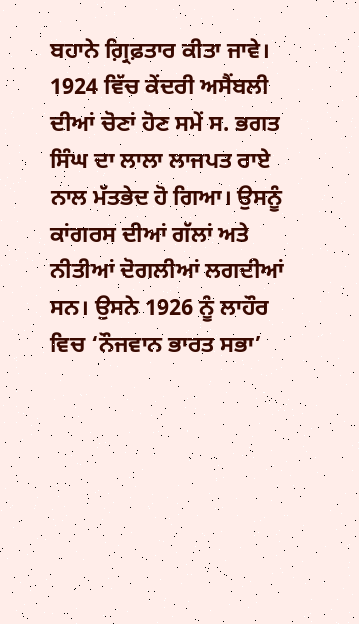ਬਹਾਨੇ ਗ਼੍ਰਿਫ਼ਤਾਰ ਕੀਤਾ ਜਾਵੇ।
1924 ਵਿੱਚ ਕੇਂਦਰੀ ਅਸੈਂਬਲੀ ਦੀਆਂ ਚੋਣਾਂ ਹੋਣ ਸਮੇਂ ਸ. ਭਗਤ ਸਿੰਘ ਦਾ ਲਾਲਾ ਲਾਜਪਤ ਰਾਏ ਨਾਲ ਮੱਤਭੇਦ ਹੋ ਗਿਆ। ਉਸਨੂੰ ਕਾਂਗਰਸ ਦੀਆਂ ਗੱਲਾਂ ਅਤੇ ਨੀਤੀਆਂ ਦੋਗਲੀਆਂ ਲਗਦੀਆਂ ਸਨ। ਉਸਨੇ 1926 ਨੂੰ ਲਾਹੌਰ ਵਿਚ ‘ਨੌਜਵਾਨ ਭਾਰਤ ਸਭਾ’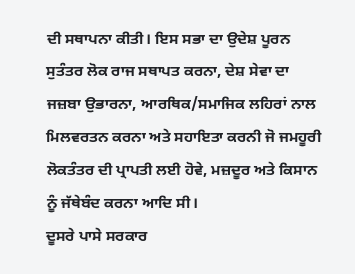ਦੀ ਸਥਾਪਨਾ ਕੀਤੀ। ਇਸ ਸਭਾ ਦਾ ਉਦੇਸ਼ ਪੂਰਨ ਸੁਤੰਤਰ ਲੋਕ ਰਾਜ ਸਥਾਪਤ ਕਰਨਾ, ਦੇਸ਼ ਸੇਵਾ ਦਾ ਜਜ਼ਬਾ ਉਭਾਰਨਾ, ਆਰਥਿਕ/ਸਮਾਜਿਕ ਲਹਿਰਾਂ ਨਾਲ ਮਿਲਵਰਤਨ ਕਰਨਾ ਅਤੇ ਸਹਾਇਤਾ ਕਰਨੀ ਜੋ ਜਮਹੂਰੀ ਲੋਕਤੰਤਰ ਦੀ ਪ੍ਰਾਪਤੀ ਲਈ ਹੋਵੇ, ਮਜ਼ਦੂਰ ਅਤੇ ਕਿਸਾਨ ਨੂੰ ਜੱਥੇਬੰਦ ਕਰਨਾ ਆਦਿ ਸੀ।
ਦੂਸਰੇ ਪਾਸੇ ਸਰਕਾਰ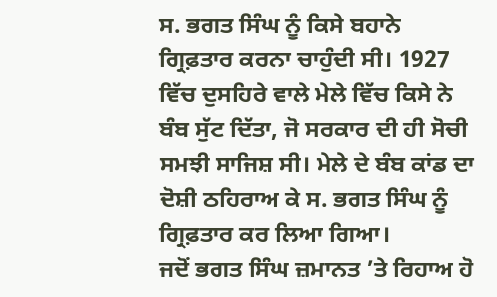ਸ. ਭਗਤ ਸਿੰਘ ਨੂੰ ਕਿਸੇ ਬਹਾਨੇ ਗ੍ਰਿਫ਼ਤਾਰ ਕਰਨਾ ਚਾਹੁੰਦੀ ਸੀ। 1927 ਵਿੱਚ ਦੁਸਹਿਰੇ ਵਾਲੇ ਮੇਲੇ ਵਿੱਚ ਕਿਸੇ ਨੇ ਬੰਬ ਸੁੱਟ ਦਿੱਤਾ, ਜੋ ਸਰਕਾਰ ਦੀ ਹੀ ਸੋਚੀ ਸਮਝੀ ਸਾਜਿਸ਼ ਸੀ। ਮੇਲੇ ਦੇ ਬੰਬ ਕਾਂਡ ਦਾ ਦੋਸ਼ੀ ਠਹਿਰਾਅ ਕੇ ਸ. ਭਗਤ ਸਿੰਘ ਨੂੰ ਗ੍ਰਿਫ਼ਤਾਰ ਕਰ ਲਿਆ ਗਿਆ।
ਜਦੋਂ ਭਗਤ ਸਿੰਘ ਜ਼ਮਾਨਤ ’ਤੇ ਰਿਹਾਅ ਹੋ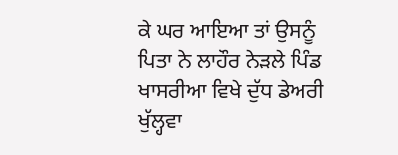ਕੇ ਘਰ ਆਇਆ ਤਾਂ ਉਸਨੂੰ ਪਿਤਾ ਨੇ ਲਾਹੌਰ ਨੇੜਲੇ ਪਿੰਡ ਖਾਸਰੀਆ ਵਿਖੇ ਦੁੱਧ ਡੇਅਰੀ ਖੁੱਲ੍ਹਵਾ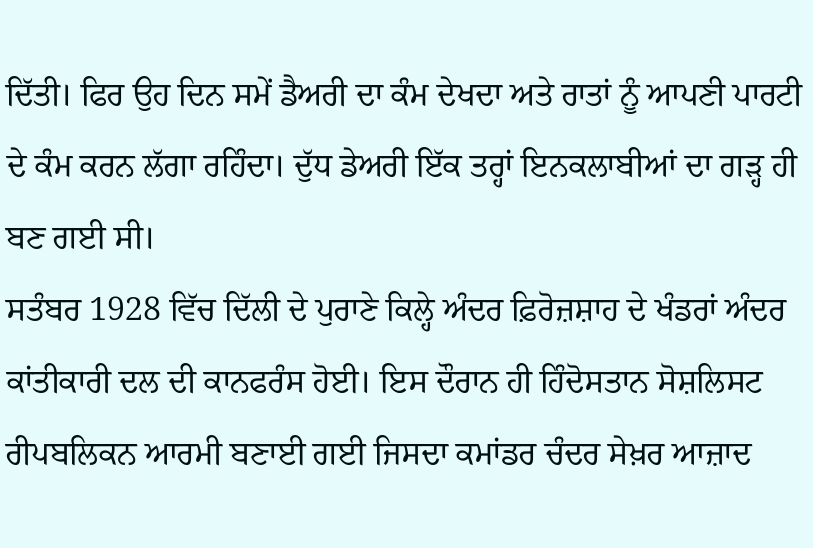ਦਿੱਤੀ। ਫਿਰ ਉਹ ਦਿਨ ਸਮੇਂ ਡੈਅਰੀ ਦਾ ਕੰਮ ਦੇਖਦਾ ਅਤੇ ਰਾਤਾਂ ਨੂੰ ਆਪਣੀ ਪਾਰਟੀ ਦੇ ਕੰਮ ਕਰਨ ਲੱਗਾ ਰਹਿੰਦਾ। ਦੁੱਧ ਡੇਅਰੀ ਇੱਕ ਤਰ੍ਹਾਂ ਇਨਕਲਾਬੀਆਂ ਦਾ ਗੜ੍ਹ ਹੀ ਬਣ ਗਈ ਸੀ।
ਸਤੰਬਰ 1928 ਵਿੱਚ ਦਿੱਲੀ ਦੇ ਪੁਰਾਣੇ ਕਿਲ੍ਹੇ ਅੰਦਰ ਫ਼ਿਰੋਜ਼ਸ਼ਾਹ ਦੇ ਖੰਡਰਾਂ ਅੰਦਰ ਕਾਂਤੀਕਾਰੀ ਦਲ ਦੀ ਕਾਨਫਰੰਸ ਹੋਈ। ਇਸ ਦੌਰਾਨ ਹੀ ਹਿੰਦੋਸਤਾਨ ਸੋਸ਼ਲਿਸਟ ਰੀਪਬਲਿਕਨ ਆਰਮੀ ਬਣਾਈ ਗਈ ਜਿਸਦਾ ਕਮਾਂਡਰ ਚੰਦਰ ਸੇਖ਼ਰ ਆਜ਼ਾਦ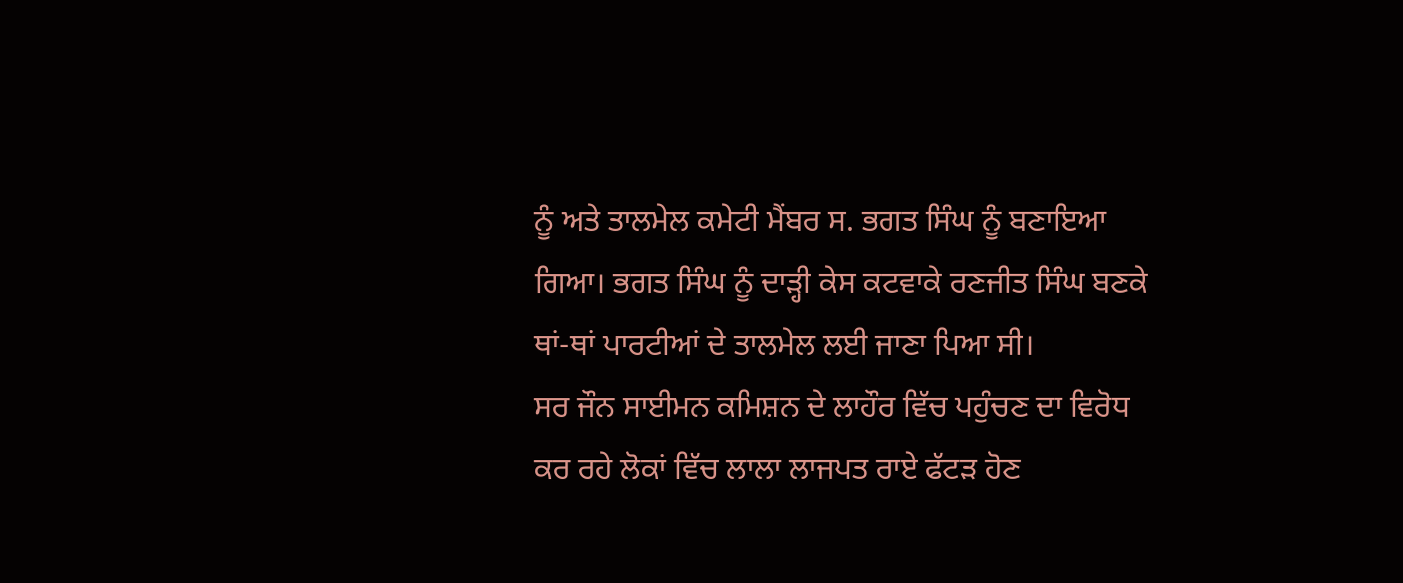ਨੂੰ ਅਤੇ ਤਾਲਮੇਲ ਕਮੇਟੀ ਮੈਂਬਰ ਸ. ਭਗਤ ਸਿੰਘ ਨੂੰ ਬਣਾਇਆ ਗਿਆ। ਭਗਤ ਸਿੰਘ ਨੂੰ ਦਾੜ੍ਹੀ ਕੇਸ ਕਟਵਾਕੇ ਰਣਜੀਤ ਸਿੰਘ ਬਣਕੇ ਥਾਂ-ਥਾਂ ਪਾਰਟੀਆਂ ਦੇ ਤਾਲਮੇਲ ਲਈ ਜਾਣਾ ਪਿਆ ਸੀ।
ਸਰ ਜੌਨ ਸਾਈਮਨ ਕਮਿਸ਼ਨ ਦੇ ਲਾਹੌਰ ਵਿੱਚ ਪਹੁੰਚਣ ਦਾ ਵਿਰੋਧ ਕਰ ਰਹੇ ਲੋਕਾਂ ਵਿੱਚ ਲਾਲਾ ਲਾਜਪਤ ਰਾਏ ਫੱਟੜ ਹੋਣ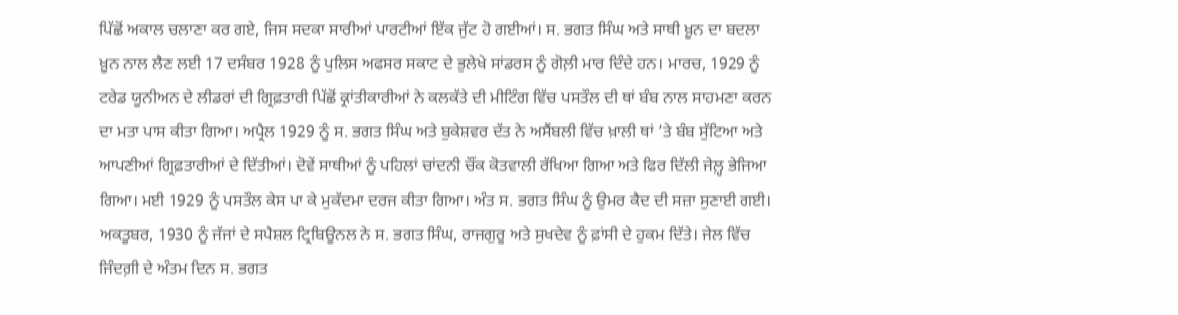ਪਿੱਛੋਂ ਅਕਾਲ ਚਲਾਣਾ ਕਰ ਗਏ, ਜਿਸ ਸਦਕਾ ਸਾਰੀਆਂ ਪਾਰਟੀਆਂ ਇੱਕ ਜੁੱਟ ਹੋ ਗਈਆਂ। ਸ. ਭਗਤ ਸਿੰਘ ਅਤੇ ਸਾਥੀ ਖ਼ੂਨ ਦਾ ਬਦਲਾ ਖ਼ੂਨ ਨਾਲ ਲੈਣ ਲਈ 17 ਦਸੰਬਰ 1928 ਨੂੰ ਪੁਲਿਸ ਅਫਸਰ ਸਕਾਟ ਦੇ ਭੁਲੇਖੇ ਸਾਂਡਰਸ ਨੂੰ ਗੋਲ਼ੀ ਮਾਰ ਦਿੰਦੇ ਹਨ। ਮਾਰਚ, 1929 ਨੂੰ ਟਰੇਡ ਯੂਨੀਅਨ ਦੇ ਲੀਡਰਾਂ ਦੀ ਗ੍ਰਿਫ਼ਤਾਰੀ ਪਿੱਛੋਂ ਕ੍ਰਾਂਤੀਕਾਰੀਆਂ ਨੇ ਕਲਕੱਤੇ ਦੀ ਮੀਟਿੰਗ ਵਿੱਚ ਪਸਤੌਲ ਦੀ ਥਾਂ ਬੰਬ ਨਾਲ ਸਾਹਮਣਾ ਕਰਨ ਦਾ ਮਤਾ ਪਾਸ ਕੀਤਾ ਗਿਆ। ਅਪ੍ਰੈਲ 1929 ਨੂੰ ਸ. ਭਗਤ ਸਿੰਘ ਅਤੇ ਬੁਕੇਸ਼ਵਰ ਦੱਤ ਨੇ ਅਸੈਂਬਲੀ ਵਿੱਚ ਖ਼ਾਲੀ ਥਾਂ ’ਤੇ ਬੰਬ ਸੁੱਟਿਆ ਅਤੇ ਆਪਣੀਆਂ ਗ੍ਰਿਫ਼ਤਾਰੀਆਂ ਦੇ ਦਿੱਤੀਆਂ। ਦੋਵੇਂ ਸਾਥੀਆਂ ਨੂੰ ਪਹਿਲਾਂ ਚਾਂਦਨੀ ਚੌਂਕ ਕੋਤਵਾਲੀ ਰੱਖਿਆ ਗਿਆ ਅਤੇ ਫਿਰ ਦਿੱਲੀ ਜੇਲ਼੍ਹ ਭੇਜਿਆ ਗਿਆ। ਮਈ 1929 ਨੂੰ ਪਸਤੌਲ ਕੇਸ ਪਾ ਕੇ ਮੁਕੱਦਮਾ ਦਰਜ ਕੀਤਾ ਗਿਆ। ਅੰਤ ਸ. ਭਗਤ ਸਿੰਘ ਨੂੰ ਉਮਰ ਕੈਦ ਦੀ ਸਜ਼ਾ ਸੁਣਾਈ ਗਈ।
ਅਕਤੂਬਰ, 1930 ਨੂੰ ਜੱਜਾਂ ਦੇ ਸਪੈਸ਼ਲ ਟ੍ਰਿਬਿਊਨਲ ਨੇ ਸ. ਭਗਤ ਸਿੰਘ, ਰਾਜਗੁਰੂ ਅਤੇ ਸੁਖਦੇਵ ਨੂੰ ਫ਼ਾਂਸੀ ਦੇ ਹੁਕਮ ਦਿੱਤੇ। ਜੇਲ ਵਿੱਚ ਜਿੰਦਗ਼ੀ ਦੇ ਅੰਤਮ ਦਿਨ ਸ. ਭਗਤ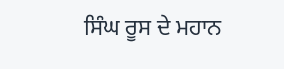ਸਿੰਘ ਰੂਸ ਦੇ ਮਹਾਨ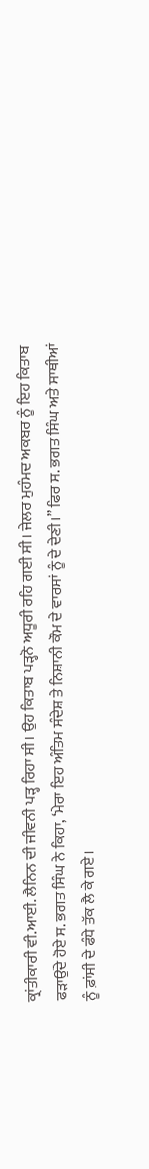ਕ੍ਰਾਂਤੀਕਾਰੀ ਵੀ.ਆਈ. ਲੈਨਿਨ ਦੀ ਜੀਵਨੀ ਪੜ੍ਹ ਰਿਹਾ ਸੀ। ਉਹ ਕਿਤਾਬ ਪੜ੍ਹਨੋ ਅਧੂਰੀ ਰਹਿ ਗਈ ਸੀ। ਜੇਲਰ ਮੁਹੰਮਦ ਅਕਬਰ ਨੂੰ ਇਹ ਕਿਤਾਬ ਫੜਾਉਂਦੇ ਹੋਏ ਸ. ਭਗਤ ਸਿੰਘ ਨੇ ਕਿਹਾ, ‘ਮੇਰਾ ਇਹ ਅੰਤਿਮ ਸੰਦੇਸ਼ ਤੇ ਨਿਸ਼ਾਨੀ ਕੌਮ ਦੇ ਵਾਰਸਾਂ ਨੂੰ ਦੇ ਦੇਣੀ।” ਫਿਰ ਸ. ਭਗਤ ਸਿੰਘ ਅਤੇ ਸਾਥੀਆਂ ਨੂੰ ਫ਼ਾਂਸੀ ਦੇ ਫੰਧੇ ਤੱਕ ਲੈ ਕੇ ਗਏ।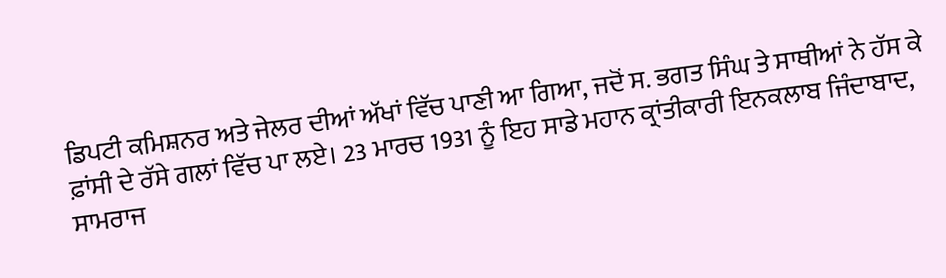ਡਿਪਟੀ ਕਮਿਸ਼ਨਰ ਅਤੇ ਜੇਲਰ ਦੀਆਂ ਅੱਖਾਂ ਵਿੱਚ ਪਾਣੀ ਆ ਗਿਆ, ਜਦੋਂ ਸ. ਭਗਤ ਸਿੰਘ ਤੇ ਸਾਥੀਆਂ ਨੇ ਹੱਸ ਕੇ ਫ਼ਾਂਸੀ ਦੇ ਰੱਸੇ ਗਲਾਂ ਵਿੱਚ ਪਾ ਲਏ। 23 ਮਾਰਚ 1931 ਨੂੰ ਇਹ ਸਾਡੇ ਮਹਾਨ ਕ੍ਰਾਂਤੀਕਾਰੀ ਇਨਕਲਾਬ ਜਿੰਦਾਬਾਦ, ਸਾਮਰਾਜ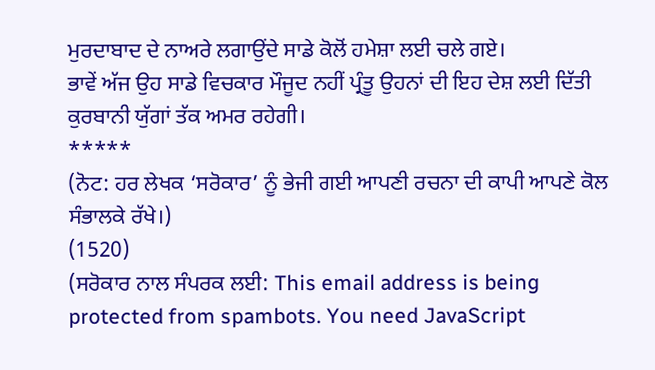ਮੁਰਦਾਬਾਦ ਦੇ ਨਾਅਰੇ ਲਗਾਉਂਦੇ ਸਾਡੇ ਕੋਲੋਂ ਹਮੇਸ਼ਾ ਲਈ ਚਲੇ ਗਏ।
ਭਾਵੇਂ ਅੱਜ ਉਹ ਸਾਡੇ ਵਿਚਕਾਰ ਮੌਜੂਦ ਨਹੀਂ ਪ੍ਰੰਤੂ ਉਹਨਾਂ ਦੀ ਇਹ ਦੇਸ਼ ਲਈ ਦਿੱਤੀ ਕੁਰਬਾਨੀ ਯੁੱਗਾਂ ਤੱਕ ਅਮਰ ਰਹੇਗੀ।
*****
(ਨੋਟ: ਹਰ ਲੇਖਕ ‘ਸਰੋਕਾਰ’ ਨੂੰ ਭੇਜੀ ਗਈ ਆਪਣੀ ਰਚਨਾ ਦੀ ਕਾਪੀ ਆਪਣੇ ਕੋਲ ਸੰਭਾਲਕੇ ਰੱਖੇ।)
(1520)
(ਸਰੋਕਾਰ ਨਾਲ ਸੰਪਰਕ ਲਈ: This email address is being protected from spambots. You need JavaScript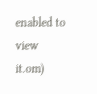enabled to view it.om)